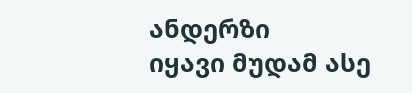ანდერზი
იყავი მუდამ ასე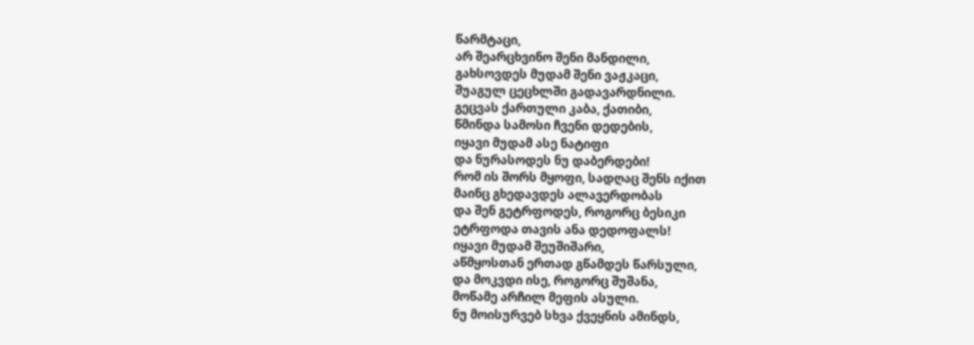წარმტაცი,
არ შეარცხვინო შენი მანდილი,
გახსოვდეს მუდამ შენი ვაჟკაცი,
შუაგულ ცეცხლში გადავარდნილი.
გეცვას ქართული კაბა, ქათიბი,
წმინდა სამოსი ჩვენი დედების,
იყავი მუდამ ასე ნატიფი
და ნურასოდეს ნუ დაბერდები!
რომ ის შორს მყოფი, სადღაც შენს იქით
მაინც გხედავდეს ალავერდობას
და შენ გეტრფოდეს, როგორც ბესიკი
ეტრფოდა თავის ანა დედოფალს!
იყავი მუდამ შეუშიშარი,
აწმყოსთან ერთად გწამდეს წარსული,
და მოკვდი ისე, როგორც შუშანა,
მოწამე არჩილ მეფის ასული.
ნუ მოისურვებ სხვა ქვეყნის ამინდს,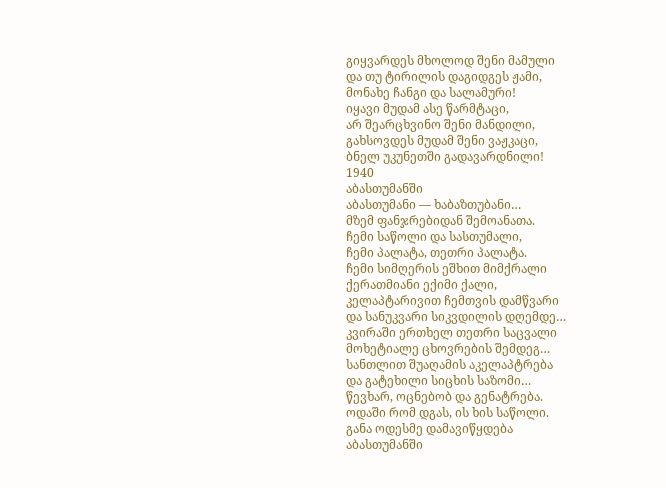გიყვარდეს მხოლოდ შენი მამული
და თუ ტირილის დაგიდგეს ჟამი,
მონახე ჩანგი და სალამური!
იყავი მუდამ ასე წარმტაცი,
არ შეარცხვინო შენი მანდილი,
გახსოვდეს მუდამ შენი ვაჟკაცი,
ბნელ უკუნეთში გადავარდნილი!
1940
აბასთუმანში
აბასთუმანი — ხაბაზთუბანი…
მზემ ფანჯრებიდან შემოანათა.
ჩემი საწოლი და სასთუმალი,
ჩემი პალატა, თეთრი პალატა.
ჩემი სიმღერის ეშხით მიმქრალი
ქერათმიანი ექიმი ქალი,
კელაპტარივით ჩემთვის დამწვარი
და სანუკვარი სიკვდილის დღემდე…
კვირაში ერთხელ თეთრი საცვალი
მოხეტიალე ცხოვრების შემდეგ…
სანთლით შუაღამის აკელაპტრება
და გატეხილი სიცხის საზომი…
წევხარ, ოცნებობ და გენატრება.
ოდაში რომ დგას, ის ხის საწოლი.
განა ოდესმე დამავიწყდება
აბასთუმანში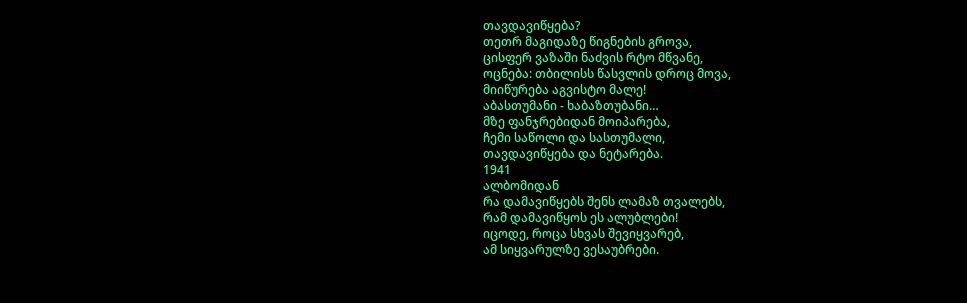თავდავიწყება?
თეთრ მაგიდაზე წიგნების გროვა,
ცისფერ ვაზაში ნაძვის რტო მწვანე,
ოცნება: თბილისს წასვლის დროც მოვა,
მიიწურება აგვისტო მალე!
აბასთუმანი - ხაბაზთუბანი…
მზე ფანჯრებიდან მოიპარება,
ჩემი საწოლი და სასთუმალი,
თავდავიწყება და ნეტარება.
1941
ალბომიდან
რა დამავიწყებს შენს ლამაზ თვალებს,
რამ დამავიწყოს ეს ალუბლები!
იცოდე, როცა სხვას შევიყვარებ,
ამ სიყვარულზე ვესაუბრები.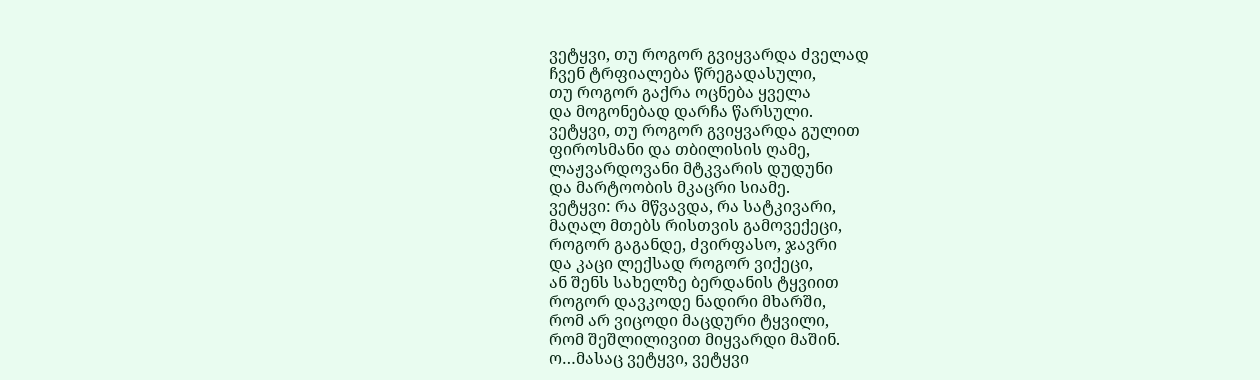ვეტყვი, თუ როგორ გვიყვარდა ძველად
ჩვენ ტრფიალება წრეგადასული,
თუ როგორ გაქრა ოცნება ყველა
და მოგონებად დარჩა წარსული.
ვეტყვი, თუ როგორ გვიყვარდა გულით
ფიროსმანი და თბილისის ღამე,
ლაჟვარდოვანი მტკვარის დუდუნი
და მარტოობის მკაცრი სიამე.
ვეტყვი: რა მწვავდა, რა სატკივარი,
მაღალ მთებს რისთვის გამოვექეცი,
როგორ გაგანდე, ძვირფასო, ჯავრი
და კაცი ლექსად როგორ ვიქეცი,
ან შენს სახელზე ბერდანის ტყვიით
როგორ დავკოდე ნადირი მხარში,
რომ არ ვიცოდი მაცდური ტყვილი,
რომ შეშლილივით მიყვარდი მაშინ.
ო…მასაც ვეტყვი, ვეტყვი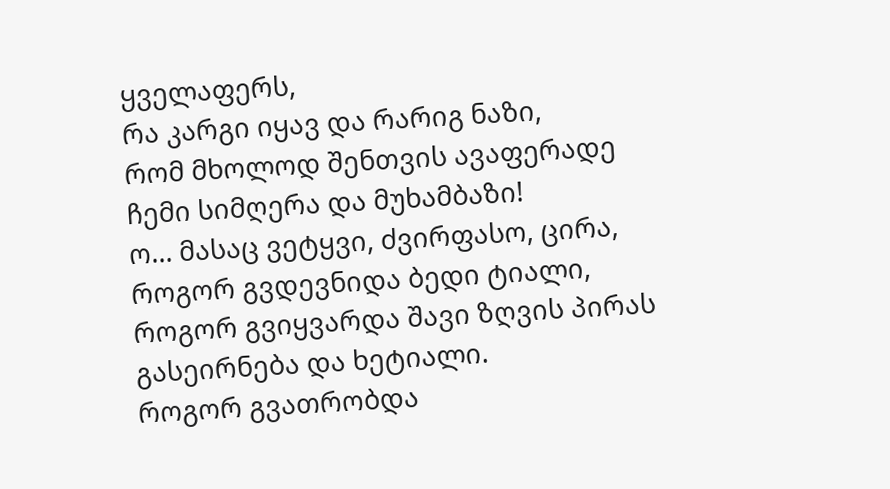ყველაფერს,
რა კარგი იყავ და რარიგ ნაზი,
რომ მხოლოდ შენთვის ავაფერადე
ჩემი სიმღერა და მუხამბაზი!
ო… მასაც ვეტყვი, ძვირფასო, ცირა,
როგორ გვდევნიდა ბედი ტიალი,
როგორ გვიყვარდა შავი ზღვის პირას
გასეირნება და ხეტიალი.
როგორ გვათრობდა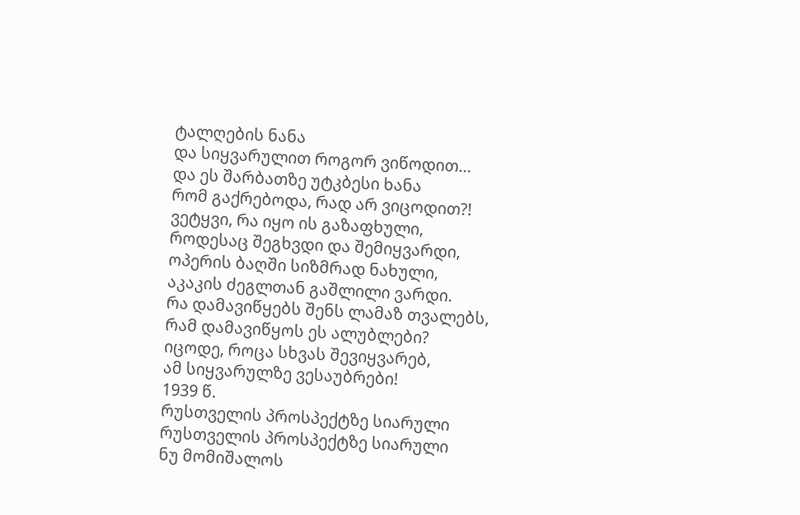ტალღების ნანა
და სიყვარულით როგორ ვიწოდით…
და ეს შარბათზე უტკბესი ხანა
რომ გაქრებოდა, რად არ ვიცოდით?!
ვეტყვი, რა იყო ის გაზაფხული,
როდესაც შეგხვდი და შემიყვარდი,
ოპერის ბაღში სიზმრად ნახული,
აკაკის ძეგლთან გაშლილი ვარდი.
რა დამავიწყებს შენს ლამაზ თვალებს,
რამ დამავიწყოს ეს ალუბლები?
იცოდე, როცა სხვას შევიყვარებ,
ამ სიყვარულზე ვესაუბრები!
1939 წ.
რუსთველის პროსპექტზე სიარული
რუსთველის პროსპექტზე სიარული
ნუ მომიშალოს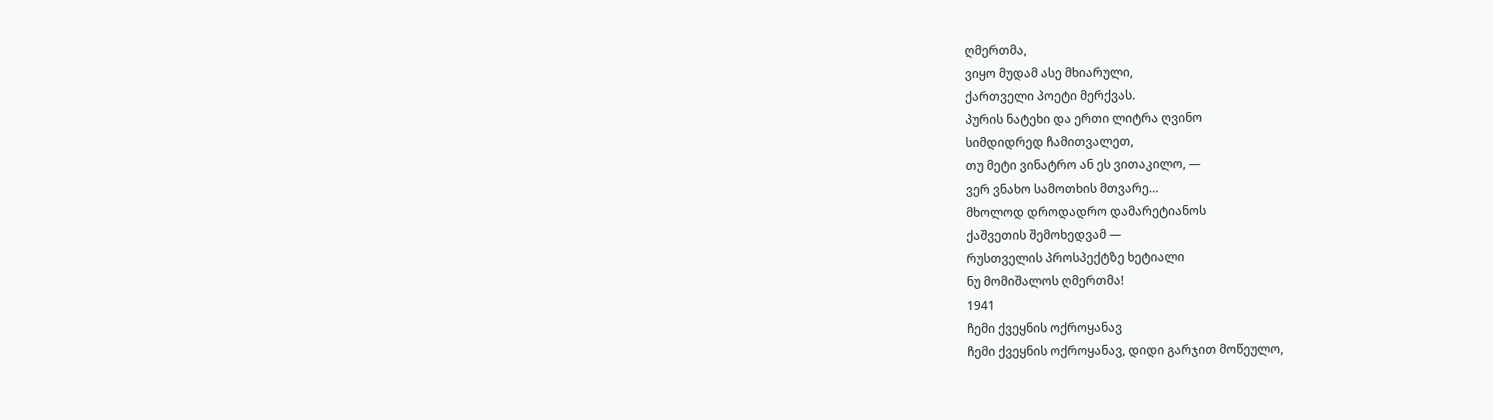ღმერთმა,
ვიყო მუდამ ასე მხიარული,
ქართველი პოეტი მერქვას.
პურის ნატეხი და ერთი ლიტრა ღვინო
სიმდიდრედ ჩამითვალეთ,
თუ მეტი ვინატრო ან ეს ვითაკილო, —
ვერ ვნახო სამოთხის მთვარე…
მხოლოდ დროდადრო დამარეტიანოს
ქაშვეთის შემოხედვამ —
რუსთველის პროსპექტზე ხეტიალი
ნუ მომიშალოს ღმერთმა!
1941
ჩემი ქვეყნის ოქროყანავ
ჩემი ქვეყნის ოქროყანავ, დიდი გარჯით მოწეულო,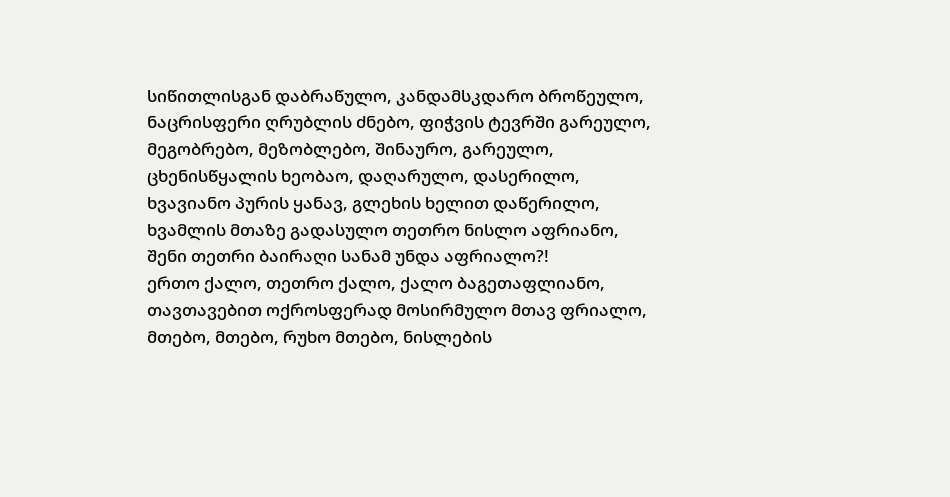სიწითლისგან დაბრაწულო, კანდამსკდარო ბროწეულო,
ნაცრისფერი ღრუბლის ძნებო, ფიჭვის ტევრში გარეულო,
მეგობრებო, მეზობლებო, შინაურო, გარეულო,
ცხენისწყალის ხეობაო, დაღარულო, დასერილო,
ხვავიანო პურის ყანავ, გლეხის ხელით დაწერილო,
ხვამლის მთაზე გადასულო თეთრო ნისლო აფრიანო,
შენი თეთრი ბაირაღი სანამ უნდა აფრიალო?!
ერთო ქალო, თეთრო ქალო, ქალო ბაგეთაფლიანო,
თავთავებით ოქროსფერად მოსირმულო მთავ ფრიალო,
მთებო, მთებო, რუხო მთებო, ნისლების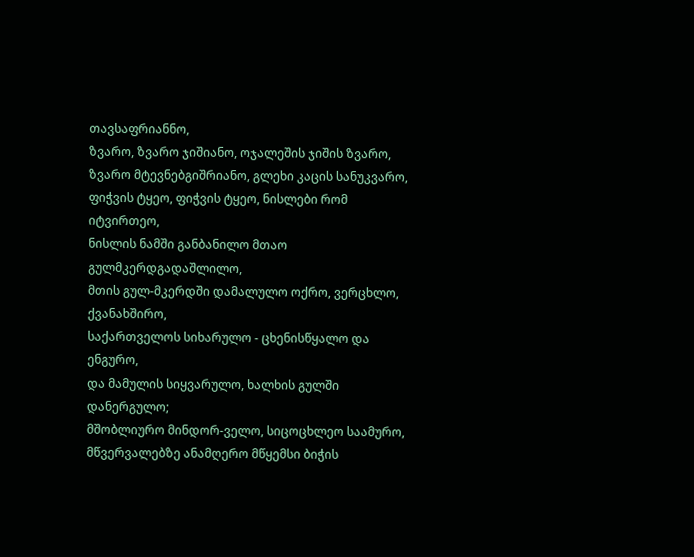თავსაფრიანნო,
ზვარო, ზვარო ჯიშიანო, ოჯალეშის ჯიშის ზვარო,
ზვარო მტევნებგიშრიანო, გლეხი კაცის სანუკვარო,
ფიჭვის ტყეო, ფიჭვის ტყეო, ნისლები რომ იტვირთეო,
ნისლის ნამში განბანილო მთაო გულმკერდგადაშლილო,
მთის გულ-მკერდში დამალულო ოქრო, ვერცხლო, ქვანახშირო,
საქართველოს სიხარულო - ცხენისწყალო და ენგურო,
და მამულის სიყვარულო, ხალხის გულში დანერგულო;
მშობლიურო მინდორ-ველო, სიცოცხლეო საამურო,
მწვერვალებზე ანამღერო მწყემსი ბიჭის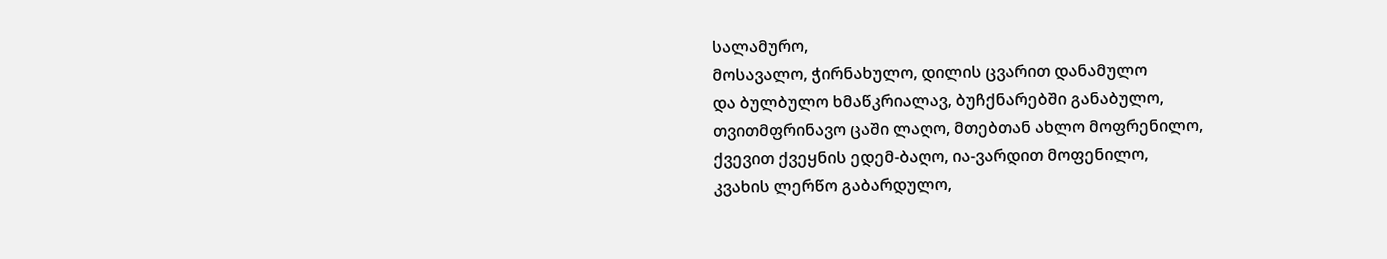სალამურო,
მოსავალო, ჭირნახულო, დილის ცვარით დანამულო
და ბულბულო ხმაწკრიალავ, ბუჩქნარებში განაბულო,
თვითმფრინავო ცაში ლაღო, მთებთან ახლო მოფრენილო,
ქვევით ქვეყნის ედემ-ბაღო, ია-ვარდით მოფენილო,
კვახის ლერწო გაბარდულო,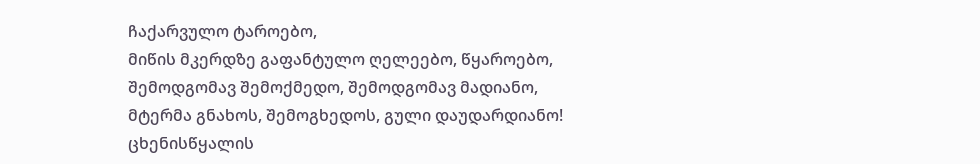ჩაქარვულო ტაროებო,
მიწის მკერდზე გაფანტულო ღელეებო, წყაროებო,
შემოდგომავ შემოქმედო, შემოდგომავ მადიანო,
მტერმა გნახოს, შემოგხედოს, გული დაუდარდიანო!
ცხენისწყალის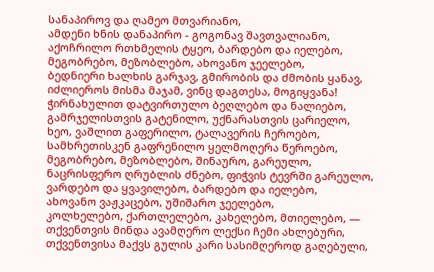სანაპიროვ და ღამეო მთვარიანო,
ამდენი ხნის დანაპირო - გოგონავ შავთვალიანო,
აქოჩრილო რთხმელის ტყეო, ბარდებო და იელებო,
მეგობრებო, მეზობლებო, ახოვანო ჯეელებო,
ბედნიერი ხალხის გარჯავ, გმირობის და ძმობის ყანავ,
იძლიეროს მისმა მაჯამ, ვინც დაგთესა, მოგიყვანა!
ჭირნახულით დატვირთულო ბეღლებო და ნალიებო,
გამრჯელისთვის გატენილო, უქნარასთვის ცარიელო,
ხეო, ვაშლით გაფერილო, ტალავერის ჩეროებო,
სამხრეთისკენ გაფრენილო ყელმოღერა წეროებო,
მეგობრებო, მეზობლებო, შინაურო, გარეულო,
ნაცრისფერო ღრუბლის ძნებო, ფიჭვის ტევრში გარეულო,
ვარდებო და ყვავილებო, ბარდებო და იელებო,
ახოვანო ვაჟკაცებო, უშიშარო ჯეელებო,
კოლხელებო, ქართლელებო, კახელებო, მთიელებო, —
თქვენთვის მინდა ავამღერო ლექსი ჩემი ახლებური,
თქვენთვისა მაქვს გულის კარი სასიმღეროდ გაღებული,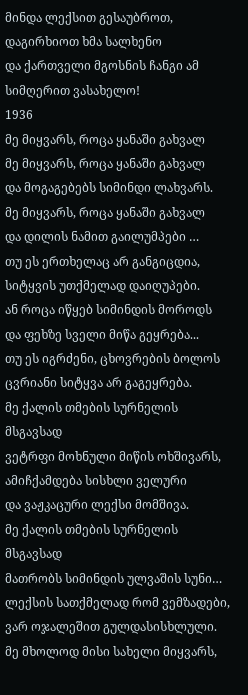მინდა ლექსით გესაუბროთ, დაგირხიოთ ხმა სალხენო
და ქართველი მგოსნის ჩანგი ამ სიმღერით ვასახელო!
1936
მე მიყვარს, როცა ყანაში გახვალ
მე მიყვარს, როცა ყანაში გახვალ
და მოგაგებებს სიმინდი ლახვარს.
მე მიყვარს, როცა ყანაში გახვალ
და დილის ნამით გაილუმპები …
თუ ეს ერთხელაც არ განგიცდია,
სიტყვის უთქმელად დაიღუპები.
ან როცა იწყებ სიმინდის მოროდს
და ფეხზე სველი მიწა გეყრება...
თუ ეს იგრძენი, ცხოვრების ბოლოს
ცვრიანი სიტყვა არ გაგეყრება.
მე ქალის თმების სურნელის მსგავსად
ვეტრფი მოხნული მიწის ოხშივარს,
ამიჩქამდება სისხლი ველური
და ვაჟკაცური ლექსი მომშივა.
მე ქალის თმების სურნელის მსგავსად
მათრობს სიმინდის ულვაშის სუნი…
ლექსის სათქმელად რომ ვემზადები,
ვარ ოჯალეშით გულდასისხლული.
მე მხოლოდ მისი სახელი მიყვარს,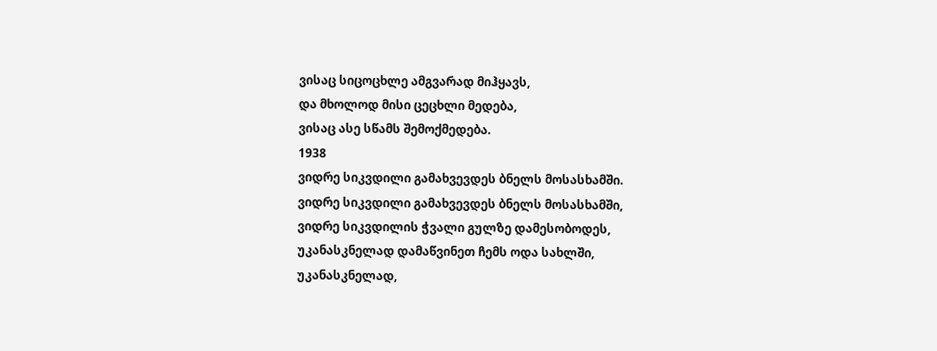ვისაც სიცოცხლე ამგვარად მიჰყავს,
და მხოლოდ მისი ცეცხლი მედება,
ვისაც ასე სწამს შემოქმედება.
1938
ვიდრე სიკვდილი გამახვევდეს ბნელს მოსასხამში.
ვიდრე სიკვდილი გამახვევდეს ბნელს მოსასხამში,
ვიდრე სიკვდილის ჭვალი გულზე დამესობოდეს,
უკანასკნელად დამაწვინეთ ჩემს ოდა სახლში,
უკანასკნელად,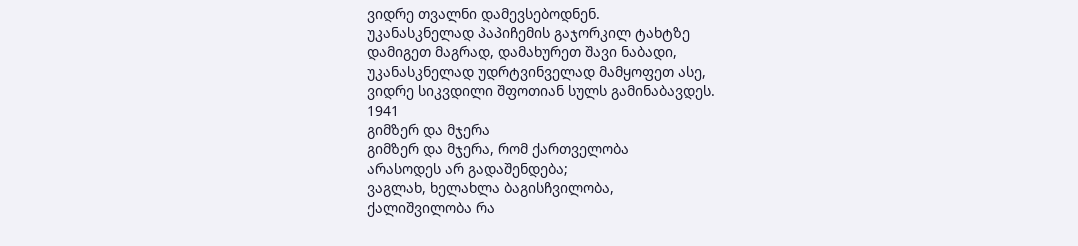ვიდრე თვალნი დამევსებოდნენ.
უკანასკნელად პაპიჩემის გაჯორკილ ტახტზე
დამიგეთ მაგრად, დამახურეთ შავი ნაბადი,
უკანასკნელად უდრტვინველად მამყოფეთ ასე,
ვიდრე სიკვდილი შფოთიან სულს გამინაბავდეს.
1941
გიმზერ და მჯერა
გიმზერ და მჯერა, რომ ქართველობა
არასოდეს არ გადაშენდება;
ვაგლახ, ხელახლა ბაგისჩვილობა,
ქალიშვილობა რა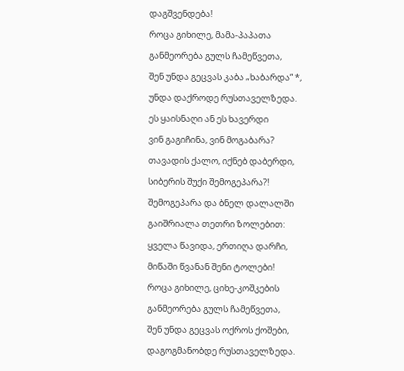დაგშვენდება!
როცა გიხილე, მამა-პაპათა
განმეორება გულს ჩამეწვეთა,
შენ უნდა გეცვას კაბა „ხაბარდა“ *,
უნდა დაქროდე რუსთაველზედა.
ეს ყაისნაღი ან ეს ხავერდი
ვინ გაგიჩინა, ვინ მოგაბარა?
თავადის ქალო, იქნებ დაბერდი,
სიბერის შუქი შემოგეპარა?!
შემოგეპარა და ბნელ დალალში
გაიშრიალა თეთრი ზოლებით:
ყველა წავიდა, ერთიღა დარჩი,
მიწაში წვანან შენი ტოლები!
როცა გიხილე, ციხე-კოშკების
განმეორება გულს ჩამეწვეთა,
შენ უნდა გეცვას ოქროს ქოშები,
დაგოგმანობდე რუსთაველზედა.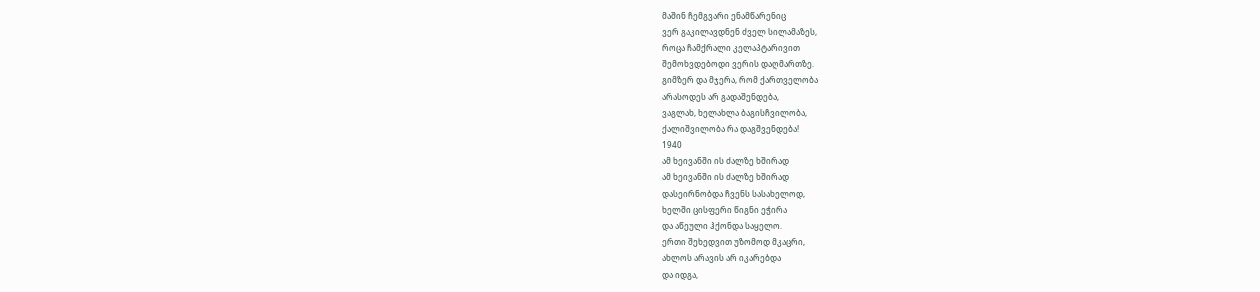მაშინ ჩემგვარი ენამწარენიც
ვერ გაკილავდნენ ძველ სილამაზეს,
როცა ჩამქრალი კელაპტარივით
შემოხვდებოდი ვერის დაღმართზე.
გიმზერ და მჯერა, რომ ქართველობა
არასოდეს არ გადაშენდება,
ვაგლახ, ხელახლა ბაგისჩვილობა,
ქალიშვილობა რა დაგშვენდება!
1940
ამ ხეივანში ის ძალზე ხშირად
ამ ხეივანში ის ძალზე ხშირად
დასეირნობდა ჩვენს სასახელოდ,
ხელში ცისფერი წიგნი ეჭირა
და აწეული ჰქონდა საყელო.
ერთი შეხედვით უზომოდ მკაცრი,
ახლოს არავის არ იკარებდა
და იდგა,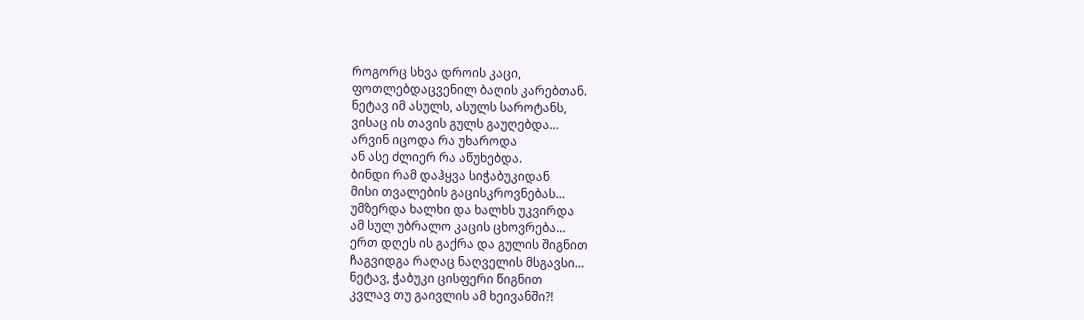როგორც სხვა დროის კაცი,
ფოთლებდაცვენილ ბაღის კარებთან.
ნეტავ იმ ასულს, ასულს საროტანს,
ვისაც ის თავის გულს გაუღებდა…
არვინ იცოდა რა უხაროდა
ან ასე ძლიერ რა აწუხებდა.
ბინდი რამ დაჰყვა სიჭაბუკიდან
მისი თვალების გაცისკროვნებას…
უმზერდა ხალხი და ხალხს უკვირდა
ამ სულ უბრალო კაცის ცხოვრება…
ერთ დღეს ის გაქრა და გულის შიგნით
ჩაგვიდგა რაღაც ნაღველის მსგავსი…
ნეტავ, ჭაბუკი ცისფერი წიგნით
კვლავ თუ გაივლის ამ ხეივანში?!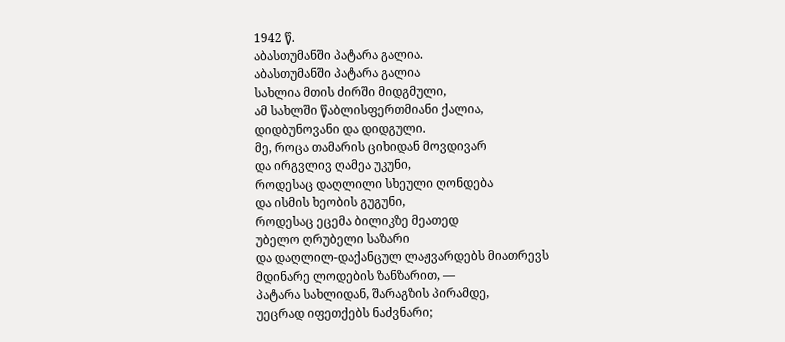1942 წ.
აბასთუმანში პატარა გალია.
აბასთუმანში პატარა გალია
სახლია მთის ძირში მიდგმული,
ამ სახლში წაბლისფერთმიანი ქალია,
დიდბუნოვანი და დიდგული.
მე, როცა თამარის ციხიდან მოვდივარ
და ირგვლივ ღამეა უკუნი,
როდესაც დაღლილი სხეული ღონდება
და ისმის ხეობის გუგუნი,
როდესაც ეცემა ბილიკზე მეათედ
უბელო ღრუბელი საზარი
და დაღლილ-დაქანცულ ლაჟვარდებს მიათრევს
მდინარე ლოდების ზანზარით, —
პატარა სახლიდან, შარაგზის პირამდე,
უეცრად იფეთქებს ნაძვნარი;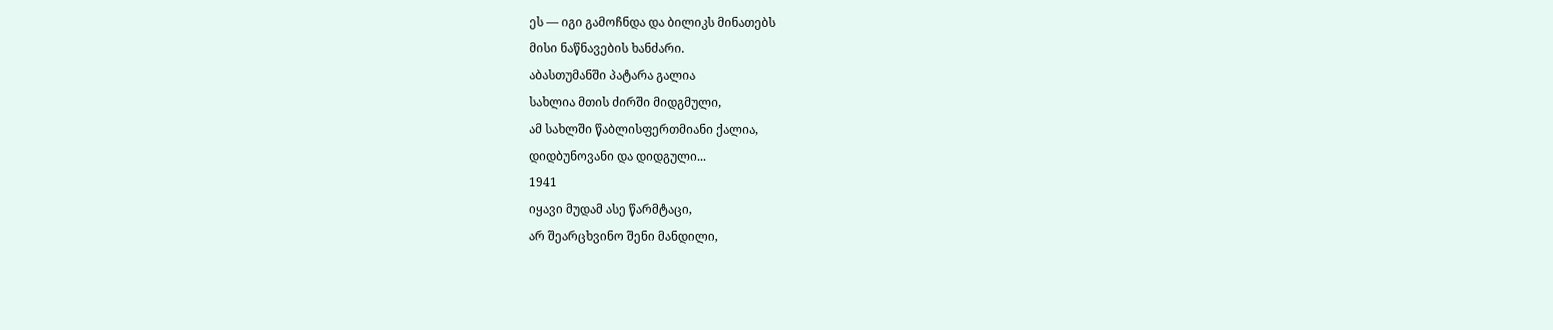ეს — იგი გამოჩნდა და ბილიკს მინათებს
მისი ნაწნავების ხანძარი.
აბასთუმანში პატარა გალია
სახლია მთის ძირში მიდგმული,
ამ სახლში წაბლისფერთმიანი ქალია,
დიდბუნოვანი და დიდგული...
1941
იყავი მუდამ ასე წარმტაცი,
არ შეარცხვინო შენი მანდილი,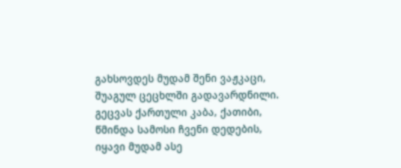გახსოვდეს მუდამ შენი ვაჟკაცი,
შუაგულ ცეცხლში გადავარდნილი.
გეცვას ქართული კაბა, ქათიბი,
წმინდა სამოსი ჩვენი დედების,
იყავი მუდამ ასე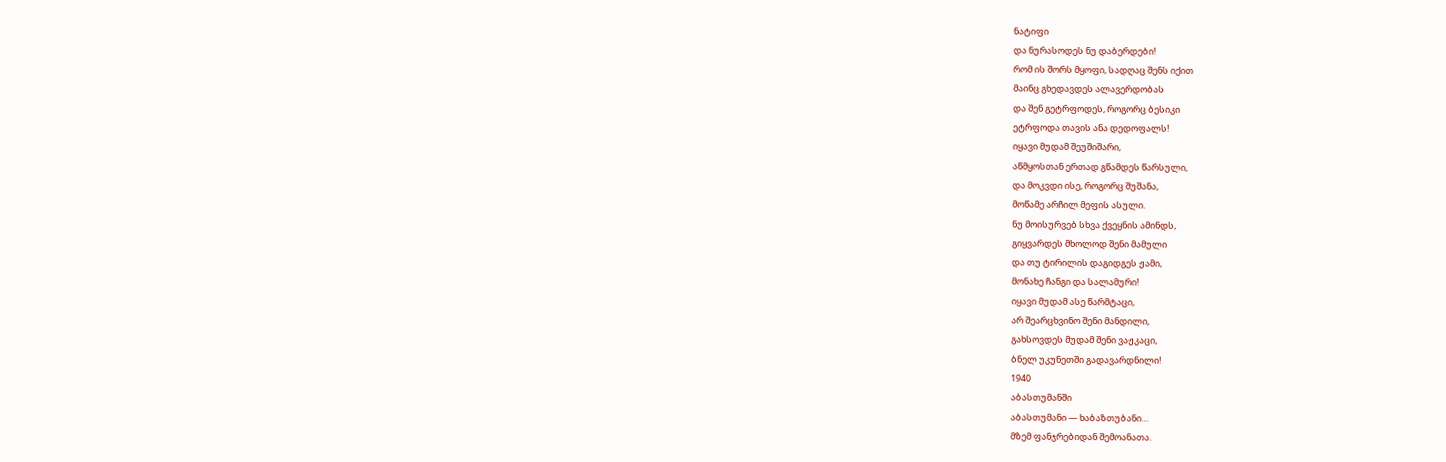ნატიფი
და ნურასოდეს ნუ დაბერდები!
რომ ის შორს მყოფი, სადღაც შენს იქით
მაინც გხედავდეს ალავერდობას
და შენ გეტრფოდეს, როგორც ბესიკი
ეტრფოდა თავის ანა დედოფალს!
იყავი მუდამ შეუშიშარი,
აწმყოსთან ერთად გწამდეს წარსული,
და მოკვდი ისე, როგორც შუშანა,
მოწამე არჩილ მეფის ასული.
ნუ მოისურვებ სხვა ქვეყნის ამინდს,
გიყვარდეს მხოლოდ შენი მამული
და თუ ტირილის დაგიდგეს ჟამი,
მონახე ჩანგი და სალამური!
იყავი მუდამ ასე წარმტაცი,
არ შეარცხვინო შენი მანდილი,
გახსოვდეს მუდამ შენი ვაჟკაცი,
ბნელ უკუნეთში გადავარდნილი!
1940
აბასთუმანში
აბასთუმანი — ხაბაზთუბანი…
მზემ ფანჯრებიდან შემოანათა.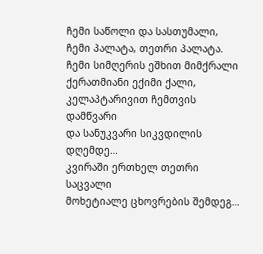ჩემი საწოლი და სასთუმალი,
ჩემი პალატა, თეთრი პალატა.
ჩემი სიმღერის ეშხით მიმქრალი
ქერათმიანი ექიმი ქალი,
კელაპტარივით ჩემთვის დამწვარი
და სანუკვარი სიკვდილის დღემდე…
კვირაში ერთხელ თეთრი საცვალი
მოხეტიალე ცხოვრების შემდეგ…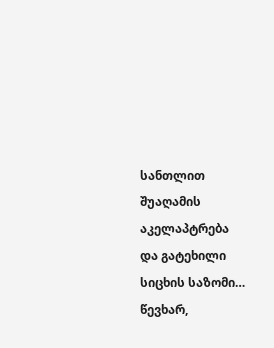სანთლით შუაღამის აკელაპტრება
და გატეხილი სიცხის საზომი…
წევხარ,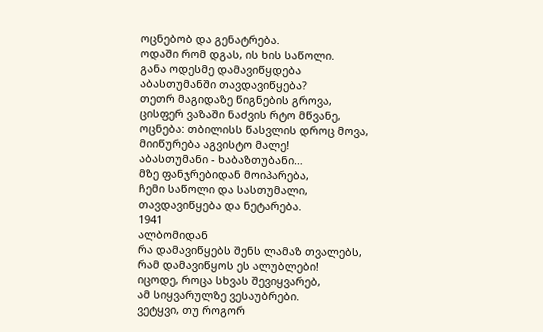ოცნებობ და გენატრება.
ოდაში რომ დგას, ის ხის საწოლი.
განა ოდესმე დამავიწყდება
აბასთუმანში თავდავიწყება?
თეთრ მაგიდაზე წიგნების გროვა,
ცისფერ ვაზაში ნაძვის რტო მწვანე,
ოცნება: თბილისს წასვლის დროც მოვა,
მიიწურება აგვისტო მალე!
აბასთუმანი - ხაბაზთუბანი…
მზე ფანჯრებიდან მოიპარება,
ჩემი საწოლი და სასთუმალი,
თავდავიწყება და ნეტარება.
1941
ალბომიდან
რა დამავიწყებს შენს ლამაზ თვალებს,
რამ დამავიწყოს ეს ალუბლები!
იცოდე, როცა სხვას შევიყვარებ,
ამ სიყვარულზე ვესაუბრები.
ვეტყვი, თუ როგორ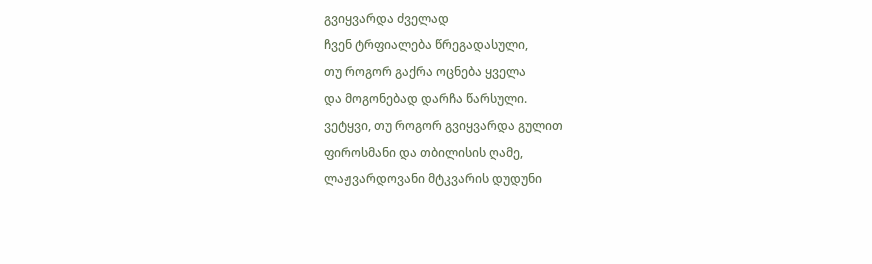გვიყვარდა ძველად
ჩვენ ტრფიალება წრეგადასული,
თუ როგორ გაქრა ოცნება ყველა
და მოგონებად დარჩა წარსული.
ვეტყვი, თუ როგორ გვიყვარდა გულით
ფიროსმანი და თბილისის ღამე,
ლაჟვარდოვანი მტკვარის დუდუნი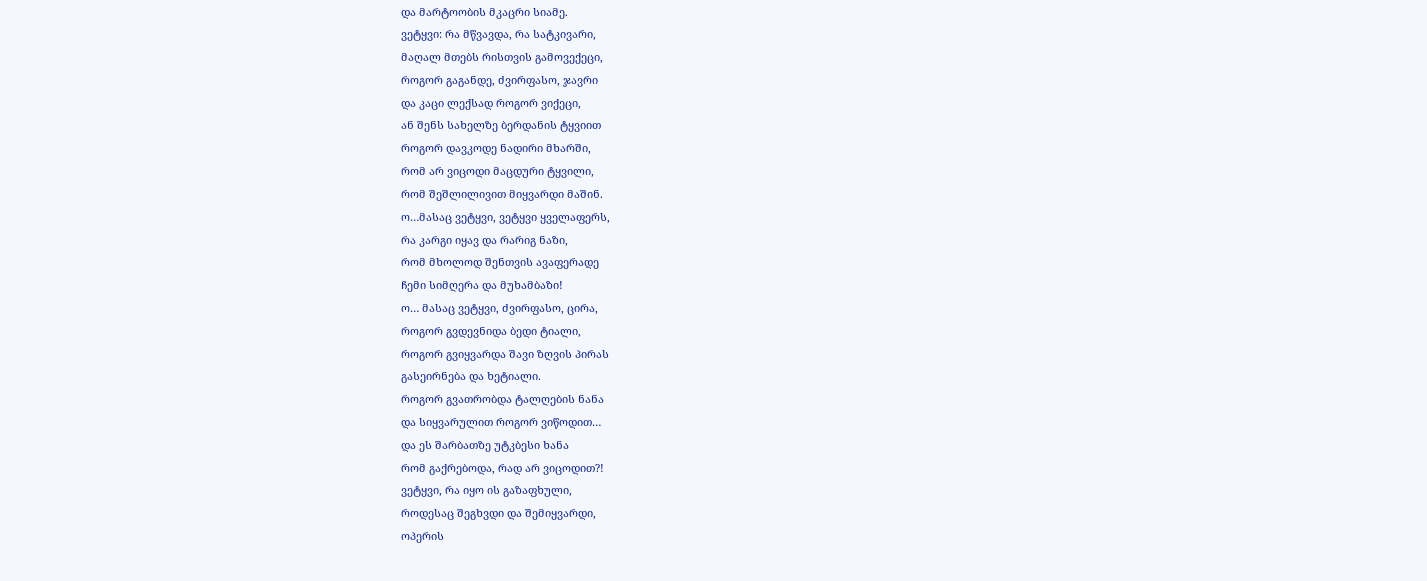და მარტოობის მკაცრი სიამე.
ვეტყვი: რა მწვავდა, რა სატკივარი,
მაღალ მთებს რისთვის გამოვექეცი,
როგორ გაგანდე, ძვირფასო, ჯავრი
და კაცი ლექსად როგორ ვიქეცი,
ან შენს სახელზე ბერდანის ტყვიით
როგორ დავკოდე ნადირი მხარში,
რომ არ ვიცოდი მაცდური ტყვილი,
რომ შეშლილივით მიყვარდი მაშინ.
ო…მასაც ვეტყვი, ვეტყვი ყველაფერს,
რა კარგი იყავ და რარიგ ნაზი,
რომ მხოლოდ შენთვის ავაფერადე
ჩემი სიმღერა და მუხამბაზი!
ო… მასაც ვეტყვი, ძვირფასო, ცირა,
როგორ გვდევნიდა ბედი ტიალი,
როგორ გვიყვარდა შავი ზღვის პირას
გასეირნება და ხეტიალი.
როგორ გვათრობდა ტალღების ნანა
და სიყვარულით როგორ ვიწოდით…
და ეს შარბათზე უტკბესი ხანა
რომ გაქრებოდა, რად არ ვიცოდით?!
ვეტყვი, რა იყო ის გაზაფხული,
როდესაც შეგხვდი და შემიყვარდი,
ოპერის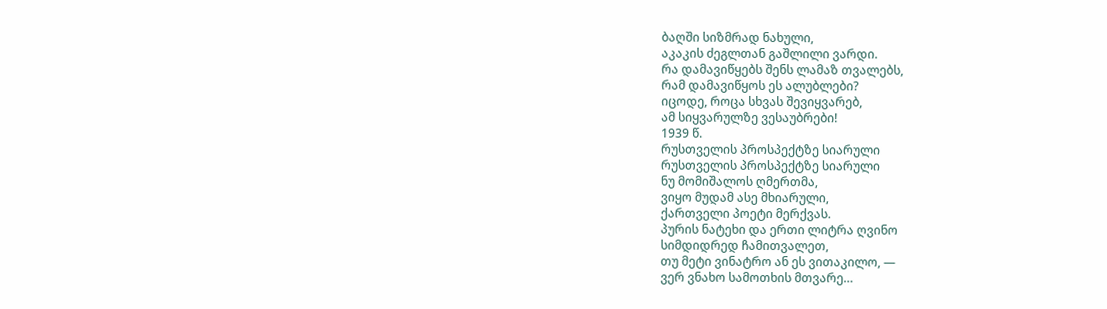ბაღში სიზმრად ნახული,
აკაკის ძეგლთან გაშლილი ვარდი.
რა დამავიწყებს შენს ლამაზ თვალებს,
რამ დამავიწყოს ეს ალუბლები?
იცოდე, როცა სხვას შევიყვარებ,
ამ სიყვარულზე ვესაუბრები!
1939 წ.
რუსთველის პროსპექტზე სიარული
რუსთველის პროსპექტზე სიარული
ნუ მომიშალოს ღმერთმა,
ვიყო მუდამ ასე მხიარული,
ქართველი პოეტი მერქვას.
პურის ნატეხი და ერთი ლიტრა ღვინო
სიმდიდრედ ჩამითვალეთ,
თუ მეტი ვინატრო ან ეს ვითაკილო, —
ვერ ვნახო სამოთხის მთვარე…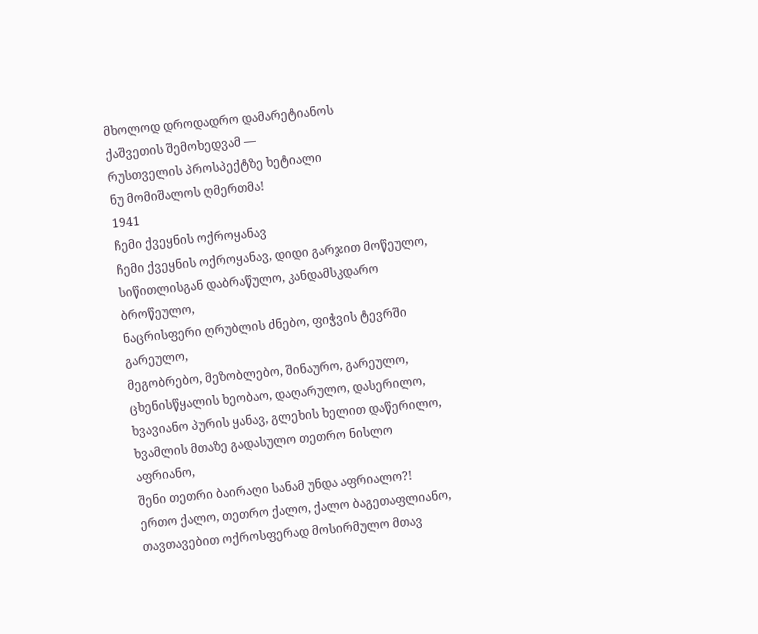მხოლოდ დროდადრო დამარეტიანოს
ქაშვეთის შემოხედვამ —
რუსთველის პროსპექტზე ხეტიალი
ნუ მომიშალოს ღმერთმა!
1941
ჩემი ქვეყნის ოქროყანავ
ჩემი ქვეყნის ოქროყანავ, დიდი გარჯით მოწეულო,
სიწითლისგან დაბრაწულო, კანდამსკდარო ბროწეულო,
ნაცრისფერი ღრუბლის ძნებო, ფიჭვის ტევრში გარეულო,
მეგობრებო, მეზობლებო, შინაურო, გარეულო,
ცხენისწყალის ხეობაო, დაღარულო, დასერილო,
ხვავიანო პურის ყანავ, გლეხის ხელით დაწერილო,
ხვამლის მთაზე გადასულო თეთრო ნისლო აფრიანო,
შენი თეთრი ბაირაღი სანამ უნდა აფრიალო?!
ერთო ქალო, თეთრო ქალო, ქალო ბაგეთაფლიანო,
თავთავებით ოქროსფერად მოსირმულო მთავ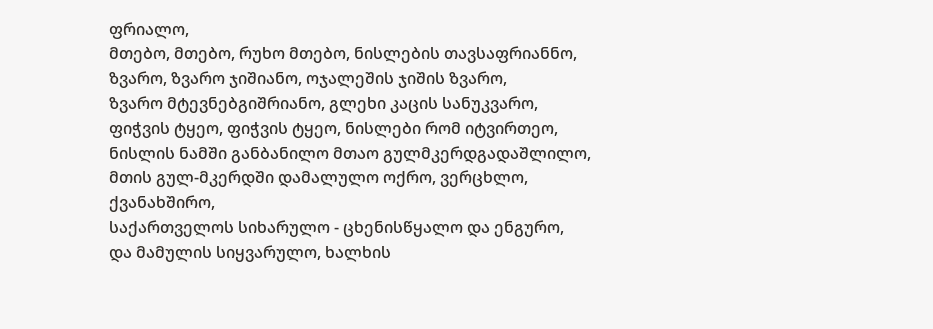ფრიალო,
მთებო, მთებო, რუხო მთებო, ნისლების თავსაფრიანნო,
ზვარო, ზვარო ჯიშიანო, ოჯალეშის ჯიშის ზვარო,
ზვარო მტევნებგიშრიანო, გლეხი კაცის სანუკვარო,
ფიჭვის ტყეო, ფიჭვის ტყეო, ნისლები რომ იტვირთეო,
ნისლის ნამში განბანილო მთაო გულმკერდგადაშლილო,
მთის გულ-მკერდში დამალულო ოქრო, ვერცხლო, ქვანახშირო,
საქართველოს სიხარულო - ცხენისწყალო და ენგურო,
და მამულის სიყვარულო, ხალხის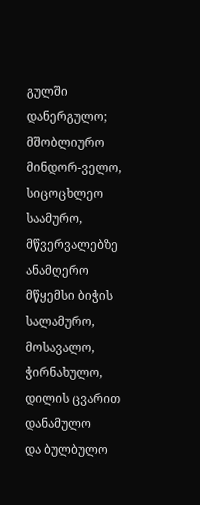გულში დანერგულო;
მშობლიურო მინდორ-ველო, სიცოცხლეო საამურო,
მწვერვალებზე ანამღერო მწყემსი ბიჭის სალამურო,
მოსავალო, ჭირნახულო, დილის ცვარით დანამულო
და ბულბულო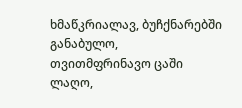ხმაწკრიალავ, ბუჩქნარებში განაბულო,
თვითმფრინავო ცაში ლაღო,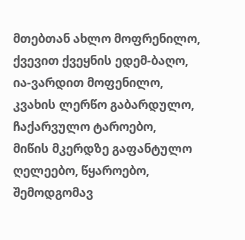მთებთან ახლო მოფრენილო,
ქვევით ქვეყნის ედემ-ბაღო, ია-ვარდით მოფენილო,
კვახის ლერწო გაბარდულო, ჩაქარვულო ტაროებო,
მიწის მკერდზე გაფანტულო ღელეებო, წყაროებო,
შემოდგომავ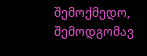შემოქმედო, შემოდგომავ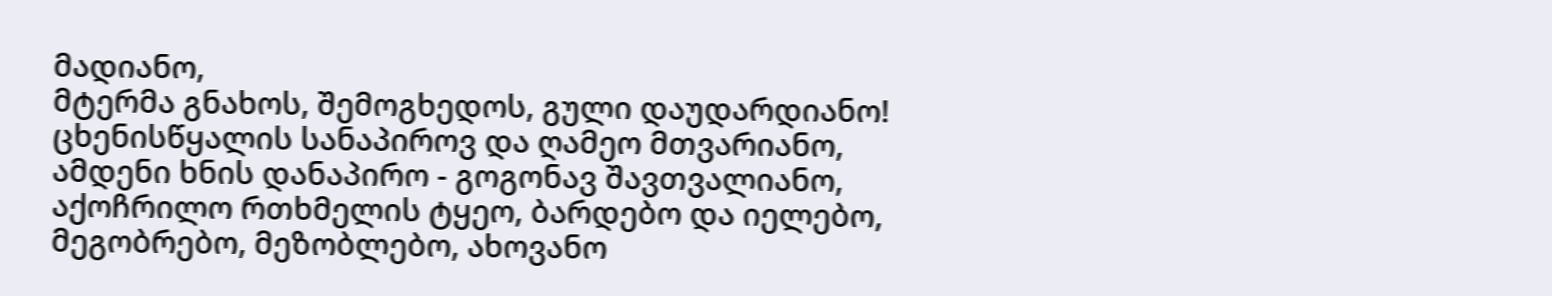მადიანო,
მტერმა გნახოს, შემოგხედოს, გული დაუდარდიანო!
ცხენისწყალის სანაპიროვ და ღამეო მთვარიანო,
ამდენი ხნის დანაპირო - გოგონავ შავთვალიანო,
აქოჩრილო რთხმელის ტყეო, ბარდებო და იელებო,
მეგობრებო, მეზობლებო, ახოვანო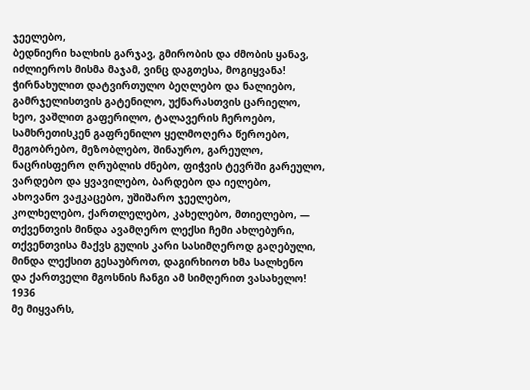ჯეელებო,
ბედნიერი ხალხის გარჯავ, გმირობის და ძმობის ყანავ,
იძლიეროს მისმა მაჯამ, ვინც დაგთესა, მოგიყვანა!
ჭირნახულით დატვირთულო ბეღლებო და ნალიებო,
გამრჯელისთვის გატენილო, უქნარასთვის ცარიელო,
ხეო, ვაშლით გაფერილო, ტალავერის ჩეროებო,
სამხრეთისკენ გაფრენილო ყელმოღერა წეროებო,
მეგობრებო, მეზობლებო, შინაურო, გარეულო,
ნაცრისფერო ღრუბლის ძნებო, ფიჭვის ტევრში გარეულო,
ვარდებო და ყვავილებო, ბარდებო და იელებო,
ახოვანო ვაჟკაცებო, უშიშარო ჯეელებო,
კოლხელებო, ქართლელებო, კახელებო, მთიელებო, —
თქვენთვის მინდა ავამღერო ლექსი ჩემი ახლებური,
თქვენთვისა მაქვს გულის კარი სასიმღეროდ გაღებული,
მინდა ლექსით გესაუბროთ, დაგირხიოთ ხმა სალხენო
და ქართველი მგოსნის ჩანგი ამ სიმღერით ვასახელო!
1936
მე მიყვარს,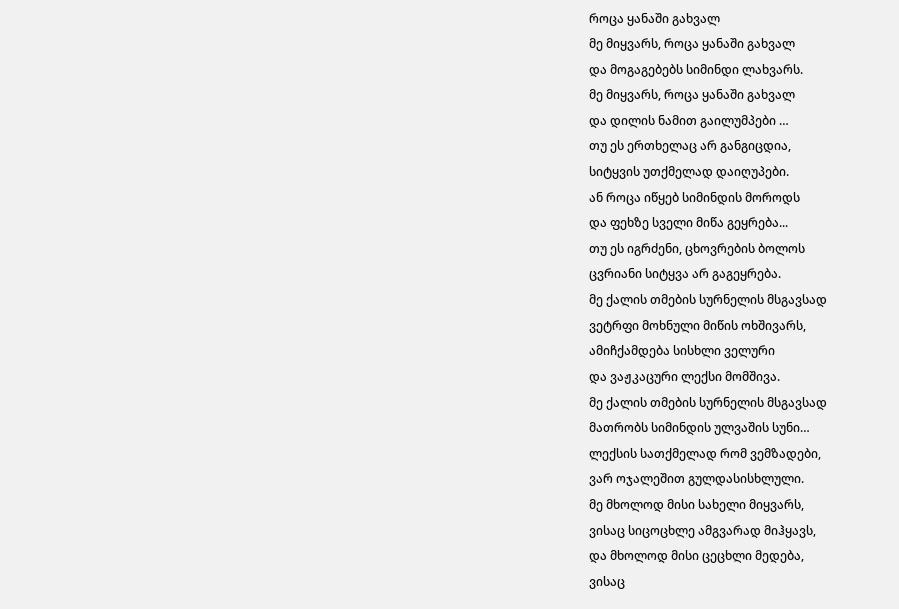როცა ყანაში გახვალ
მე მიყვარს, როცა ყანაში გახვალ
და მოგაგებებს სიმინდი ლახვარს.
მე მიყვარს, როცა ყანაში გახვალ
და დილის ნამით გაილუმპები …
თუ ეს ერთხელაც არ განგიცდია,
სიტყვის უთქმელად დაიღუპები.
ან როცა იწყებ სიმინდის მოროდს
და ფეხზე სველი მიწა გეყრება...
თუ ეს იგრძენი, ცხოვრების ბოლოს
ცვრიანი სიტყვა არ გაგეყრება.
მე ქალის თმების სურნელის მსგავსად
ვეტრფი მოხნული მიწის ოხშივარს,
ამიჩქამდება სისხლი ველური
და ვაჟკაცური ლექსი მომშივა.
მე ქალის თმების სურნელის მსგავსად
მათრობს სიმინდის ულვაშის სუნი…
ლექსის სათქმელად რომ ვემზადები,
ვარ ოჯალეშით გულდასისხლული.
მე მხოლოდ მისი სახელი მიყვარს,
ვისაც სიცოცხლე ამგვარად მიჰყავს,
და მხოლოდ მისი ცეცხლი მედება,
ვისაც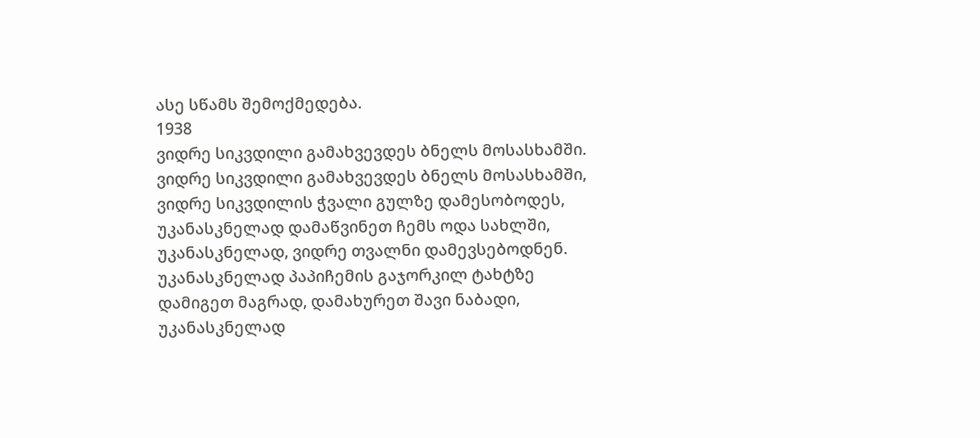ასე სწამს შემოქმედება.
1938
ვიდრე სიკვდილი გამახვევდეს ბნელს მოსასხამში.
ვიდრე სიკვდილი გამახვევდეს ბნელს მოსასხამში,
ვიდრე სიკვდილის ჭვალი გულზე დამესობოდეს,
უკანასკნელად დამაწვინეთ ჩემს ოდა სახლში,
უკანასკნელად, ვიდრე თვალნი დამევსებოდნენ.
უკანასკნელად პაპიჩემის გაჯორკილ ტახტზე
დამიგეთ მაგრად, დამახურეთ შავი ნაბადი,
უკანასკნელად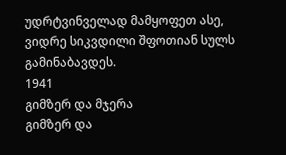უდრტვინველად მამყოფეთ ასე,
ვიდრე სიკვდილი შფოთიან სულს გამინაბავდეს.
1941
გიმზერ და მჯერა
გიმზერ და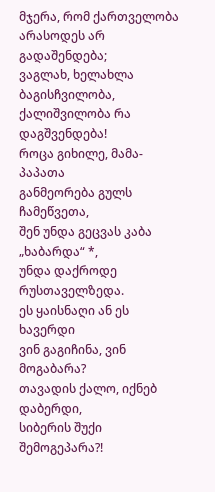მჯერა, რომ ქართველობა
არასოდეს არ გადაშენდება;
ვაგლახ, ხელახლა ბაგისჩვილობა,
ქალიშვილობა რა დაგშვენდება!
როცა გიხილე, მამა-პაპათა
განმეორება გულს ჩამეწვეთა,
შენ უნდა გეცვას კაბა „ხაბარდა“ *,
უნდა დაქროდე რუსთაველზედა.
ეს ყაისნაღი ან ეს ხავერდი
ვინ გაგიჩინა, ვინ მოგაბარა?
თავადის ქალო, იქნებ დაბერდი,
სიბერის შუქი შემოგეპარა?!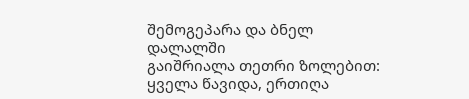შემოგეპარა და ბნელ დალალში
გაიშრიალა თეთრი ზოლებით:
ყველა წავიდა, ერთიღა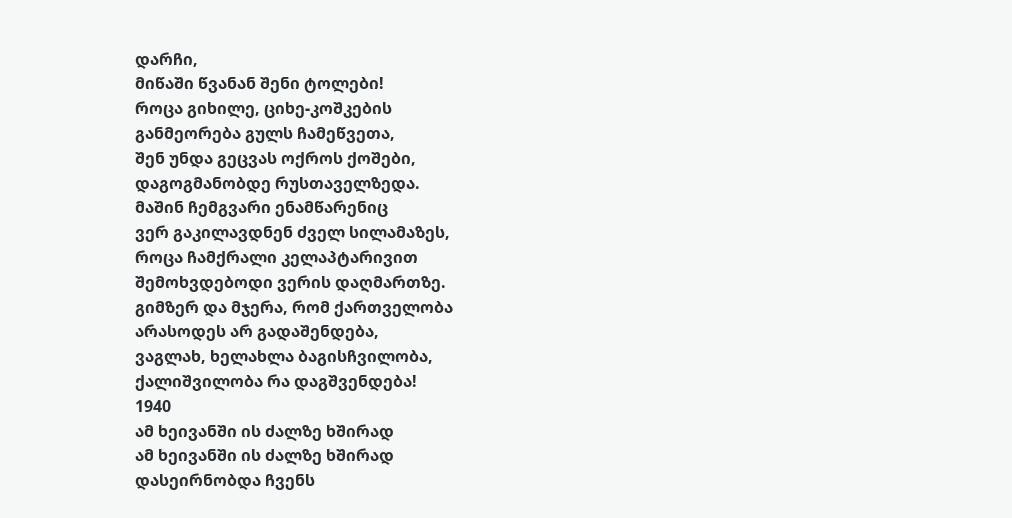დარჩი,
მიწაში წვანან შენი ტოლები!
როცა გიხილე, ციხე-კოშკების
განმეორება გულს ჩამეწვეთა,
შენ უნდა გეცვას ოქროს ქოშები,
დაგოგმანობდე რუსთაველზედა.
მაშინ ჩემგვარი ენამწარენიც
ვერ გაკილავდნენ ძველ სილამაზეს,
როცა ჩამქრალი კელაპტარივით
შემოხვდებოდი ვერის დაღმართზე.
გიმზერ და მჯერა, რომ ქართველობა
არასოდეს არ გადაშენდება,
ვაგლახ, ხელახლა ბაგისჩვილობა,
ქალიშვილობა რა დაგშვენდება!
1940
ამ ხეივანში ის ძალზე ხშირად
ამ ხეივანში ის ძალზე ხშირად
დასეირნობდა ჩვენს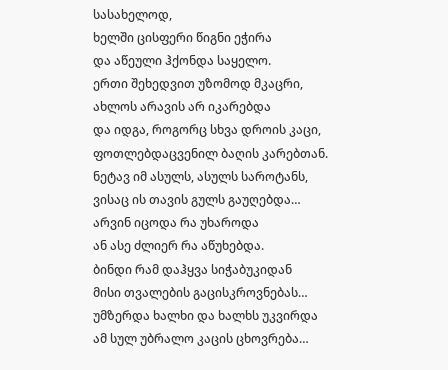სასახელოდ,
ხელში ცისფერი წიგნი ეჭირა
და აწეული ჰქონდა საყელო.
ერთი შეხედვით უზომოდ მკაცრი,
ახლოს არავის არ იკარებდა
და იდგა, როგორც სხვა დროის კაცი,
ფოთლებდაცვენილ ბაღის კარებთან.
ნეტავ იმ ასულს, ასულს საროტანს,
ვისაც ის თავის გულს გაუღებდა…
არვინ იცოდა რა უხაროდა
ან ასე ძლიერ რა აწუხებდა.
ბინდი რამ დაჰყვა სიჭაბუკიდან
მისი თვალების გაცისკროვნებას…
უმზერდა ხალხი და ხალხს უკვირდა
ამ სულ უბრალო კაცის ცხოვრება…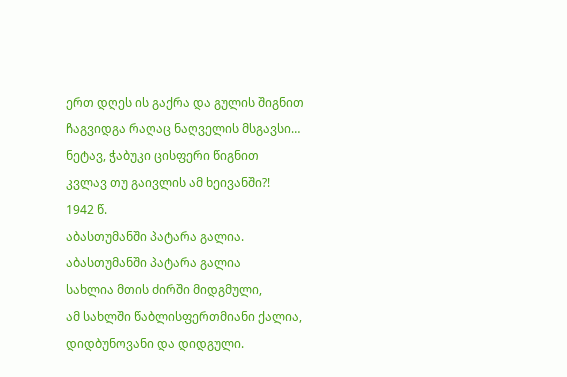ერთ დღეს ის გაქრა და გულის შიგნით
ჩაგვიდგა რაღაც ნაღველის მსგავსი…
ნეტავ, ჭაბუკი ცისფერი წიგნით
კვლავ თუ გაივლის ამ ხეივანში?!
1942 წ.
აბასთუმანში პატარა გალია.
აბასთუმანში პატარა გალია
სახლია მთის ძირში მიდგმული,
ამ სახლში წაბლისფერთმიანი ქალია,
დიდბუნოვანი და დიდგული.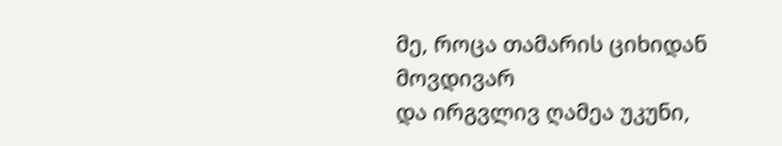მე, როცა თამარის ციხიდან მოვდივარ
და ირგვლივ ღამეა უკუნი,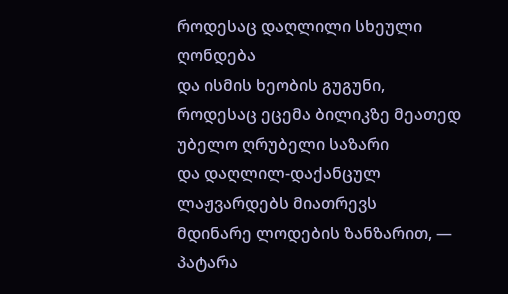როდესაც დაღლილი სხეული ღონდება
და ისმის ხეობის გუგუნი,
როდესაც ეცემა ბილიკზე მეათედ
უბელო ღრუბელი საზარი
და დაღლილ-დაქანცულ ლაჟვარდებს მიათრევს
მდინარე ლოდების ზანზარით, —
პატარა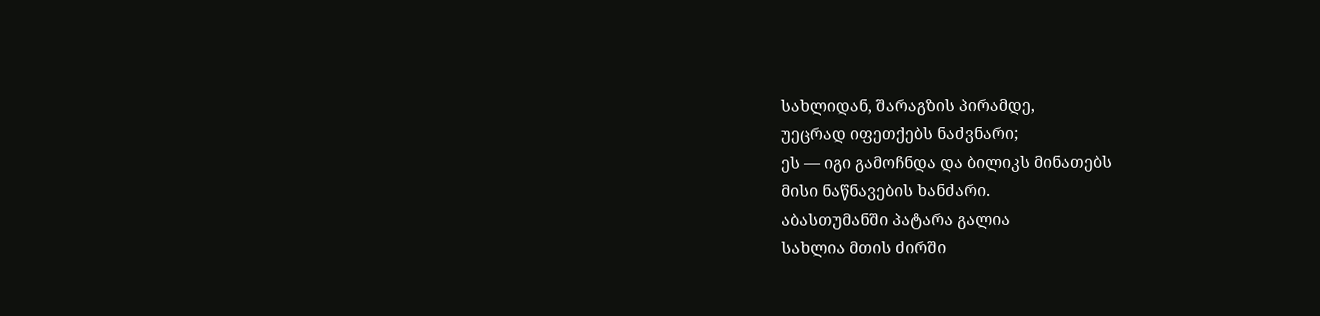სახლიდან, შარაგზის პირამდე,
უეცრად იფეთქებს ნაძვნარი;
ეს — იგი გამოჩნდა და ბილიკს მინათებს
მისი ნაწნავების ხანძარი.
აბასთუმანში პატარა გალია
სახლია მთის ძირში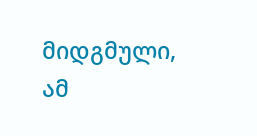მიდგმული,
ამ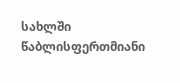სახლში წაბლისფერთმიანი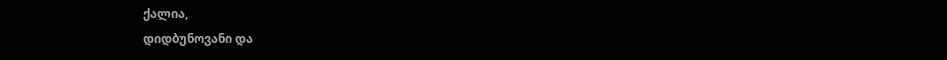ქალია,
დიდბუნოვანი და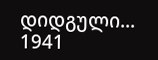დიდგული...
1941